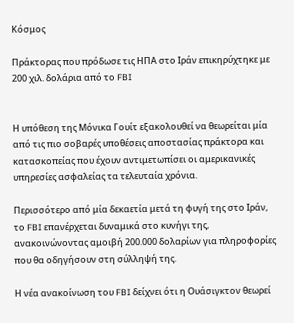Κόσμος

Πράκτορας που πρόδωσε τις ΗΠΑ στο Ιράν επικηρύχτηκε με 200 χιλ. δολάρια από το FBI


Η υπόθεση της Μόνικα Γουίτ εξακολουθεί να θεωρείται μία από τις πιο σοβαρές υποθέσεις αποστασίας πράκτορα και κατασκοπείας που έχουν αντιμετωπίσει οι αμερικανικές υπηρεσίες ασφαλείας τα τελευταία χρόνια.

Περισσότερο από μία δεκαετία μετά τη φυγή της στο Ιράν, το FBI επανέρχεται δυναμικά στο κυνήγι της, ανακοινώνοντας αμοιβή 200.000 δολαρίων για πληροφορίες που θα οδηγήσουν στη σύλληψή της.

Η νέα ανακοίνωση του FBI δείχνει ότι η Ουάσιγκτον θεωρεί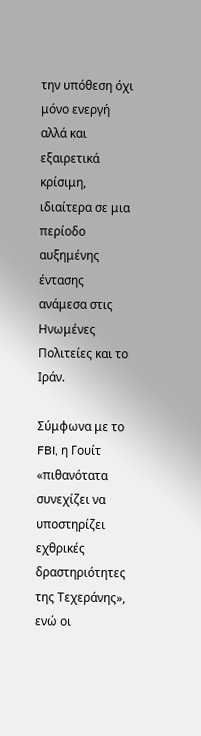την υπόθεση όχι μόνο ενεργή αλλά και εξαιρετικά κρίσιμη, ιδιαίτερα σε μια περίοδο αυξημένης έντασης ανάμεσα στις Ηνωμένες Πολιτείες και το Ιράν.

Σύμφωνα με το FBI, η Γουίτ «πιθανότατα συνεχίζει να υποστηρίζει εχθρικές δραστηριότητες της Τεχεράνης», ενώ οι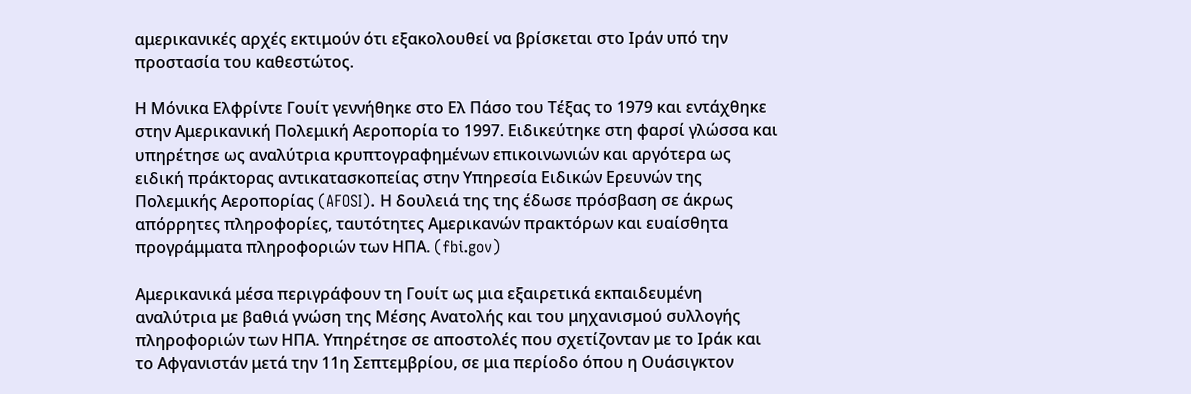αμερικανικές αρχές εκτιμούν ότι εξακολουθεί να βρίσκεται στο Ιράν υπό την προστασία του καθεστώτος.

Η Μόνικα Ελφρίντε Γουίτ γεννήθηκε στο Ελ Πάσο του Τέξας το 1979 και εντάχθηκε στην Αμερικανική Πολεμική Αεροπορία το 1997. Ειδικεύτηκε στη φαρσί γλώσσα και υπηρέτησε ως αναλύτρια κρυπτογραφημένων επικοινωνιών και αργότερα ως ειδική πράκτορας αντικατασκοπείας στην Υπηρεσία Ειδικών Ερευνών της Πολεμικής Αεροπορίας (AFOSI). Η δουλειά της της έδωσε πρόσβαση σε άκρως απόρρητες πληροφορίες, ταυτότητες Αμερικανών πρακτόρων και ευαίσθητα προγράμματα πληροφοριών των ΗΠΑ. (fbi.gov)

Αμερικανικά μέσα περιγράφουν τη Γουίτ ως μια εξαιρετικά εκπαιδευμένη αναλύτρια με βαθιά γνώση της Μέσης Ανατολής και του μηχανισμού συλλογής πληροφοριών των ΗΠΑ. Υπηρέτησε σε αποστολές που σχετίζονταν με το Ιράκ και το Αφγανιστάν μετά την 11η Σεπτεμβρίου, σε μια περίοδο όπου η Ουάσιγκτον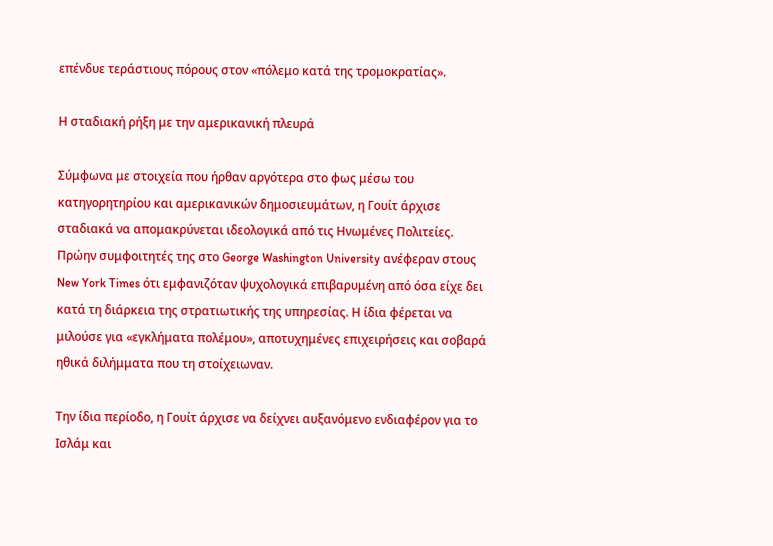επένδυε τεράστιους πόρους στον «πόλεμο κατά της τρομοκρατίας».

Η σταδιακή ρήξη με την αμερικανική πλευρά

Σύμφωνα με στοιχεία που ήρθαν αργότερα στο φως μέσω του κατηγορητηρίου και αμερικανικών δημοσιευμάτων, η Γουίτ άρχισε σταδιακά να απομακρύνεται ιδεολογικά από τις Ηνωμένες Πολιτείες. Πρώην συμφοιτητές της στο George Washington University ανέφεραν στους New York Times ότι εμφανιζόταν ψυχολογικά επιβαρυμένη από όσα είχε δει κατά τη διάρκεια της στρατιωτικής της υπηρεσίας. Η ίδια φέρεται να μιλούσε για «εγκλήματα πολέμου», αποτυχημένες επιχειρήσεις και σοβαρά ηθικά διλήμματα που τη στοίχειωναν.

Την ίδια περίοδο, η Γουίτ άρχισε να δείχνει αυξανόμενο ενδιαφέρον για το Ισλάμ και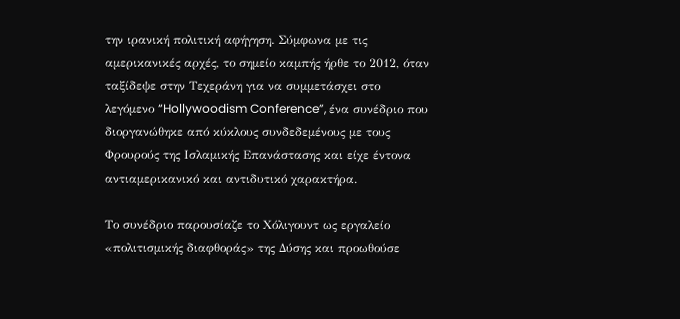την ιρανική πολιτική αφήγηση. Σύμφωνα με τις αμερικανικές αρχές, το σημείο καμπής ήρθε το 2012, όταν ταξίδεψε στην Τεχεράνη για να συμμετάσχει στο λεγόμενο “Hollywoodism Conference”, ένα συνέδριο που διοργανώθηκε από κύκλους συνδεδεμένους με τους Φρουρούς της Ισλαμικής Επανάστασης και είχε έντονα αντιαμερικανικό και αντιδυτικό χαρακτήρα.

Το συνέδριο παρουσίαζε το Χόλιγουντ ως εργαλείο «πολιτισμικής διαφθοράς» της Δύσης και προωθούσε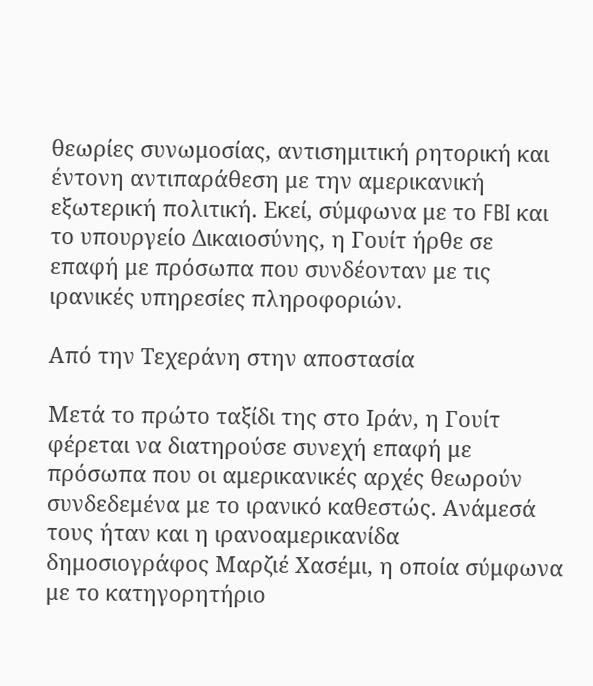θεωρίες συνωμοσίας, αντισημιτική ρητορική και έντονη αντιπαράθεση με την αμερικανική εξωτερική πολιτική. Εκεί, σύμφωνα με το FBI και το υπουργείο Δικαιοσύνης, η Γουίτ ήρθε σε επαφή με πρόσωπα που συνδέονταν με τις ιρανικές υπηρεσίες πληροφοριών.

Από την Τεχεράνη στην αποστασία

Μετά το πρώτο ταξίδι της στο Ιράν, η Γουίτ φέρεται να διατηρούσε συνεχή επαφή με πρόσωπα που οι αμερικανικές αρχές θεωρούν συνδεδεμένα με το ιρανικό καθεστώς. Ανάμεσά τους ήταν και η ιρανοαμερικανίδα δημοσιογράφος Μαρζιέ Χασέμι, η οποία σύμφωνα με το κατηγορητήριο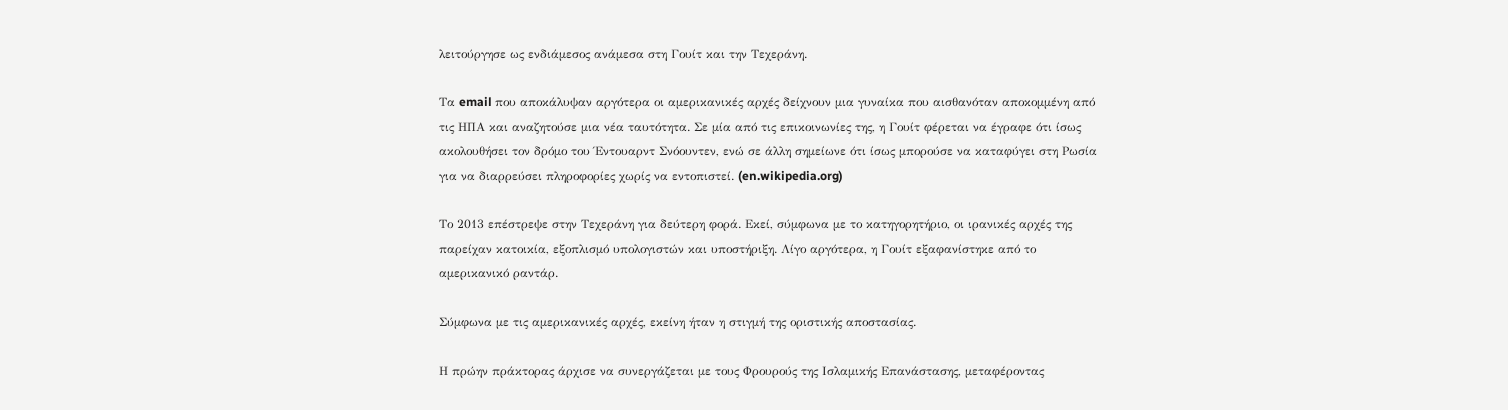λειτούργησε ως ενδιάμεσος ανάμεσα στη Γουίτ και την Τεχεράνη.

Τα email που αποκάλυψαν αργότερα οι αμερικανικές αρχές δείχνουν μια γυναίκα που αισθανόταν αποκομμένη από τις ΗΠΑ και αναζητούσε μια νέα ταυτότητα. Σε μία από τις επικοινωνίες της, η Γουίτ φέρεται να έγραφε ότι ίσως ακολουθήσει τον δρόμο του Έντουαρντ Σνόουντεν, ενώ σε άλλη σημείωνε ότι ίσως μπορούσε να καταφύγει στη Ρωσία για να διαρρεύσει πληροφορίες χωρίς να εντοπιστεί. (en.wikipedia.org)

Το 2013 επέστρεψε στην Τεχεράνη για δεύτερη φορά. Εκεί, σύμφωνα με το κατηγορητήριο, οι ιρανικές αρχές της παρείχαν κατοικία, εξοπλισμό υπολογιστών και υποστήριξη. Λίγο αργότερα, η Γουίτ εξαφανίστηκε από το αμερικανικό ραντάρ.

Σύμφωνα με τις αμερικανικές αρχές, εκείνη ήταν η στιγμή της οριστικής αποστασίας.

Η πρώην πράκτορας άρχισε να συνεργάζεται με τους Φρουρούς της Ισλαμικής Επανάστασης, μεταφέροντας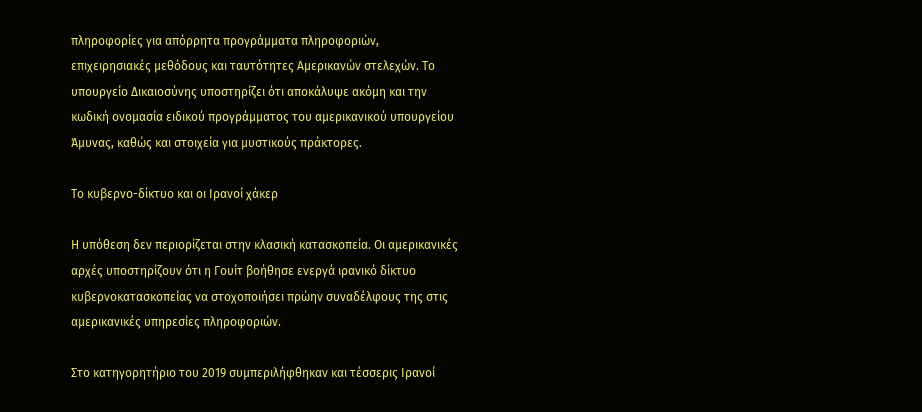πληροφορίες για απόρρητα προγράμματα πληροφοριών, επιχειρησιακές μεθόδους και ταυτότητες Αμερικανών στελεχών. Το υπουργείο Δικαιοσύνης υποστηρίζει ότι αποκάλυψε ακόμη και την κωδική ονομασία ειδικού προγράμματος του αμερικανικού υπουργείου Άμυνας, καθώς και στοιχεία για μυστικούς πράκτορες.

Το κυβερνο-δίκτυο και οι Ιρανοί χάκερ

Η υπόθεση δεν περιορίζεται στην κλασική κατασκοπεία. Οι αμερικανικές αρχές υποστηρίζουν ότι η Γουίτ βοήθησε ενεργά ιρανικό δίκτυο κυβερνοκατασκοπείας να στοχοποιήσει πρώην συναδέλφους της στις αμερικανικές υπηρεσίες πληροφοριών.

Στο κατηγορητήριο του 2019 συμπεριλήφθηκαν και τέσσερις Ιρανοί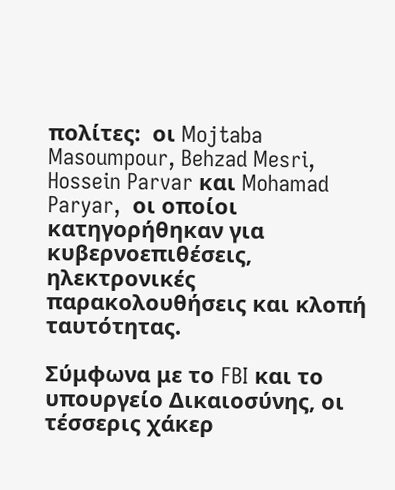πολίτες:  οι Mojtaba Masoumpour, Behzad Mesri, Hossein Parvar και Mohamad Paryar,  οι οποίοι κατηγορήθηκαν για κυβερνοεπιθέσεις, ηλεκτρονικές παρακολουθήσεις και κλοπή ταυτότητας.

Σύμφωνα με το FBI και το υπουργείο Δικαιοσύνης, οι τέσσερις χάκερ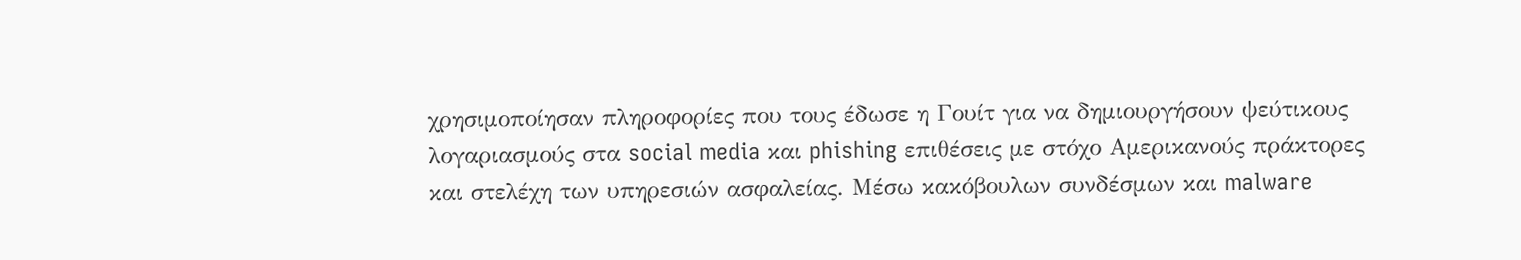χρησιμοποίησαν πληροφορίες που τους έδωσε η Γουίτ για να δημιουργήσουν ψεύτικους λογαριασμούς στα social media και phishing επιθέσεις με στόχο Αμερικανούς πράκτορες και στελέχη των υπηρεσιών ασφαλείας. Μέσω κακόβουλων συνδέσμων και malware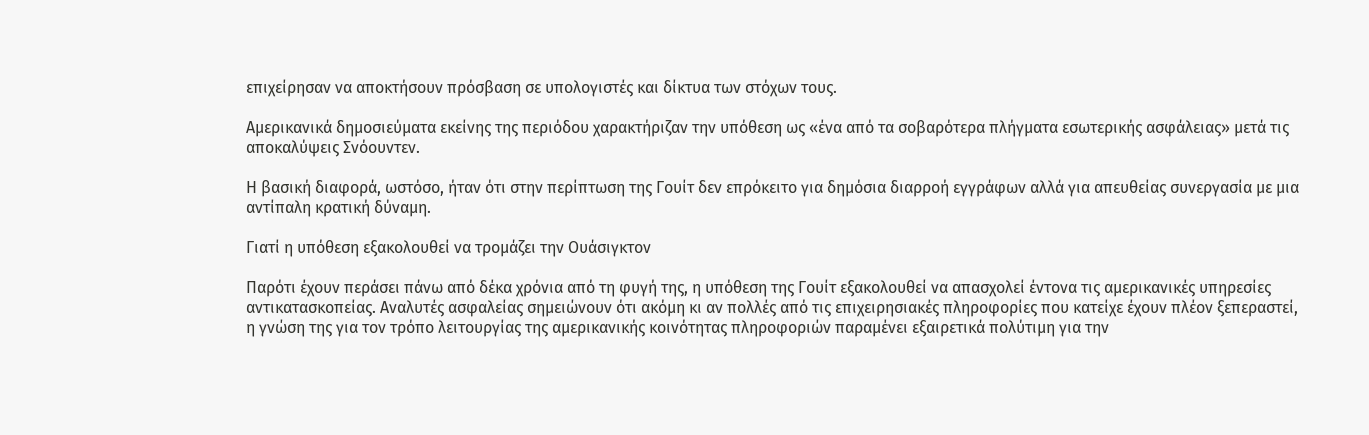επιχείρησαν να αποκτήσουν πρόσβαση σε υπολογιστές και δίκτυα των στόχων τους.

Αμερικανικά δημοσιεύματα εκείνης της περιόδου χαρακτήριζαν την υπόθεση ως «ένα από τα σοβαρότερα πλήγματα εσωτερικής ασφάλειας» μετά τις αποκαλύψεις Σνόουντεν.

Η βασική διαφορά, ωστόσο, ήταν ότι στην περίπτωση της Γουίτ δεν επρόκειτο για δημόσια διαρροή εγγράφων αλλά για απευθείας συνεργασία με μια αντίπαλη κρατική δύναμη.

Γιατί η υπόθεση εξακολουθεί να τρομάζει την Ουάσιγκτον

Παρότι έχουν περάσει πάνω από δέκα χρόνια από τη φυγή της, η υπόθεση της Γουίτ εξακολουθεί να απασχολεί έντονα τις αμερικανικές υπηρεσίες αντικατασκοπείας. Αναλυτές ασφαλείας σημειώνουν ότι ακόμη κι αν πολλές από τις επιχειρησιακές πληροφορίες που κατείχε έχουν πλέον ξεπεραστεί, η γνώση της για τον τρόπο λειτουργίας της αμερικανικής κοινότητας πληροφοριών παραμένει εξαιρετικά πολύτιμη για την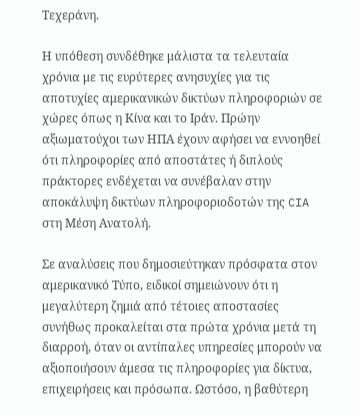Τεχεράνη.

Η υπόθεση συνδέθηκε μάλιστα τα τελευταία χρόνια με τις ευρύτερες ανησυχίες για τις αποτυχίες αμερικανικών δικτύων πληροφοριών σε χώρες όπως η Κίνα και το Ιράν. Πρώην αξιωματούχοι των ΗΠΑ έχουν αφήσει να εννοηθεί ότι πληροφορίες από αποστάτες ή διπλούς πράκτορες ενδέχεται να συνέβαλαν στην αποκάλυψη δικτύων πληροφοριοδοτών της CIA στη Μέση Ανατολή.

Σε αναλύσεις που δημοσιεύτηκαν πρόσφατα στον αμερικανικό Τύπο, ειδικοί σημειώνουν ότι η μεγαλύτερη ζημιά από τέτοιες αποστασίες συνήθως προκαλείται στα πρώτα χρόνια μετά τη διαρροή, όταν οι αντίπαλες υπηρεσίες μπορούν να αξιοποιήσουν άμεσα τις πληροφορίες για δίκτυα, επιχειρήσεις και πρόσωπα. Ωστόσο, η βαθύτερη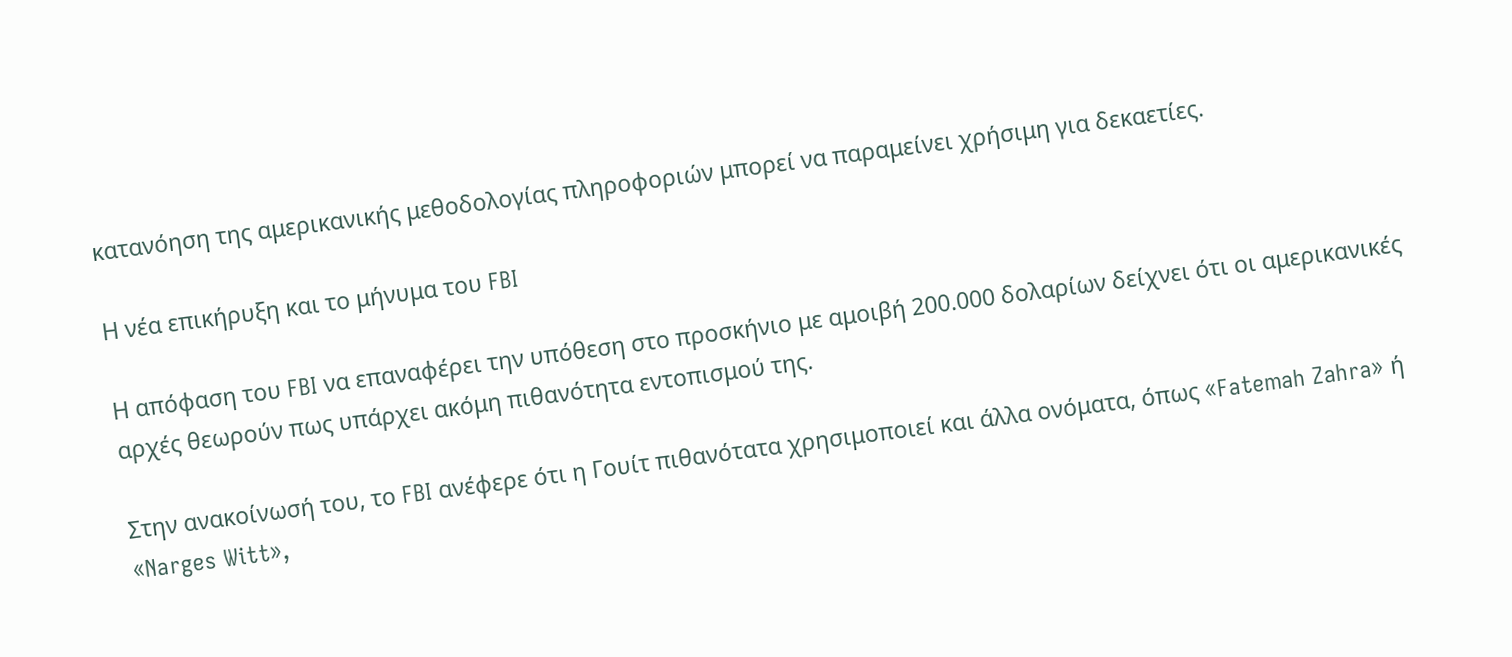κατανόηση της αμερικανικής μεθοδολογίας πληροφοριών μπορεί να παραμείνει χρήσιμη για δεκαετίες.

Η νέα επικήρυξη και το μήνυμα του FBI

Η απόφαση του FBI να επαναφέρει την υπόθεση στο προσκήνιο με αμοιβή 200.000 δολαρίων δείχνει ότι οι αμερικανικές αρχές θεωρούν πως υπάρχει ακόμη πιθανότητα εντοπισμού της.

Στην ανακοίνωσή του, το FBI ανέφερε ότι η Γουίτ πιθανότατα χρησιμοποιεί και άλλα ονόματα, όπως «Fatemah Zahra» ή «Narges Witt»,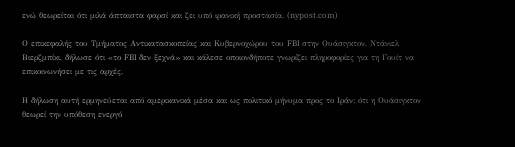ενώ θεωρείται ότι μιλά άπταιστα φαρσί και ζει υπό ιρανική προστασία. (nypost.com)

Ο επικεφαλής του Τμήματος Αντικατασκοπείας και Κυβερνοχώρου του FBI στην Ουάσιγκτον, Ντάνιελ Βιερζμπίκι, δήλωσε ότι «το FBI δεν ξεχνά» και κάλεσε οποιονδήποτε γνωρίζει πληροφορίες για τη Γουίτ να επικοινωνήσει με τις αρχές.

Η δήλωση αυτή ερμηνεύεται από αμερικανικά μέσα και ως πολιτικό μήνυμα προς το Ιράν: ότι η Ουάσιγκτον θεωρεί την υπόθεση ενεργό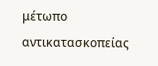μέτωπο αντικατασκοπείας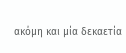ακόμη και μία δεκαετία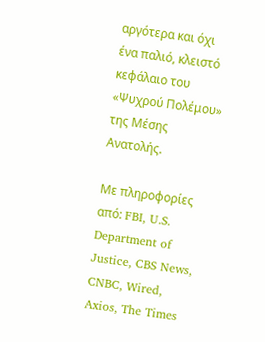αργότερα και όχι ένα παλιό, κλειστό κεφάλαιο του «Ψυχρού Πολέμου» της Μέσης Ανατολής.

Με πληροφορίες από: FBI, U.S. Department of Justice, CBS News, CNBC, Wired, Axios, The Times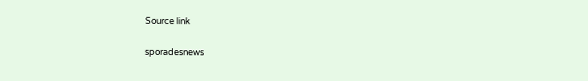Source link

sporadesnews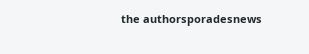the authorsporadesnews